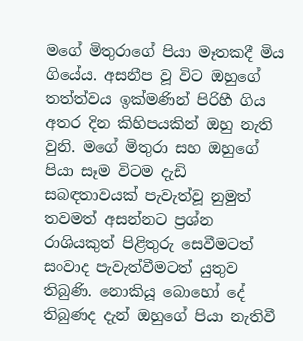මගේ මිතුරාගේ පියා මෑතකදී මිය ගියේය. අසනීප වූ විට ඔහුගේ තත්ත්වය ඉක්මණින් පිරිහී ගිය අතර දින කිහිපයකින් ඔහු නැති වුනි. මගේ මිතුරා සහ ඔහුගේ පියා සෑම විටම දැඩි සබඳතාවයක් පැවැත්වූ නුමුත් තවමත් අසන්නට ප්‍රශ්න රාශියකුත් පිළිතුරු සෙවීමටත් සංවාද පැවැත්වීමටත් යුතුව තිබුණි. නොකියූ බොහෝ දේ තිබුණද දැන් ඔහුගේ පියා නැතිවී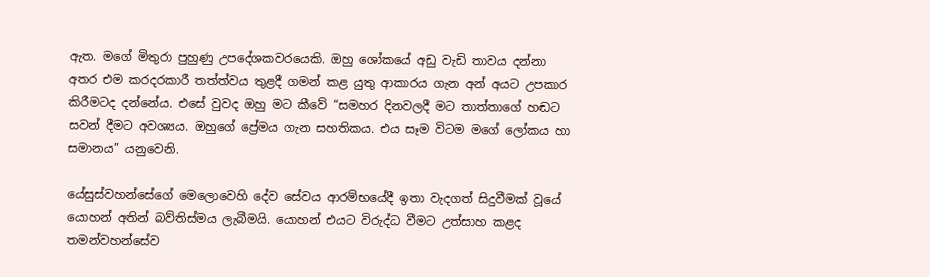ඇත. මගේ මිතුරා පුහුණු උපදේශකවරයෙකි. ඔහු ශෝකයේ අඩු වැඩි තාවය දන්නා අතර එම කරදරකාරී තත්ත්වය තුළදී ගමන් කළ යුතු ආකාරය ගැන අන් අයට උපකාර කිරීමටද දන්නේය. එසේ වුවද ඔහු මට කීවේ “සමහර දිනවලදී මට තාත්තාගේ හඬට සවන් දීමට අවශ්‍යය. ඔහුගේ ප්‍රේමය ගැන සහතිකය. එය සෑම විටම මගේ ලෝකය හා සමානය” යනුවෙනි.

යේසුස්වහන්සේගේ මෙලොවෙහි දේව සේවය ආරම්භයේදී ඉතා වැදගත් සිදුවීමක් වූයේ යොහන් අතින් බව්තිස්මය ලැබීමයි. යොහන් එයට විරුද්ධ වීමට උත්සාහ කළද තමන්වහන්සේව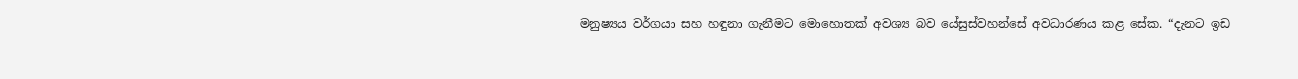මනුෂ්‍යය වර්ගයා සහ හඳුනා ගැනීමට මොහොතක් අවශ්‍ය බව යේසුස්වහන්සේ අවධාරණය කළ සේක. “දැනට ඉඩ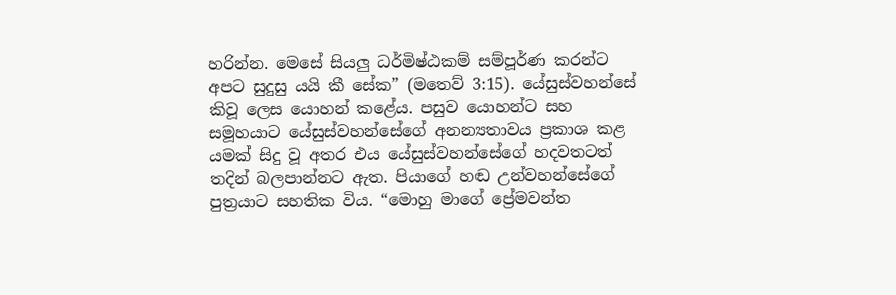හරින්න. මෙසේ සියලු ධර්මිෂ්ඨකම් සම්පූර්ණ කරන්ට අපට සුදුසු යයි කී සේක” (මතෙව් 3:15). යේසුස්වහන්සේ කිවූ ලෙස යොහන් කළේය. පසුව යොහන්ට සහ සමූහයාට යේසුස්වහන්සේගේ අනන්‍යතාවය ප්‍රකාශ කළ යමක් සිදු වූ අතර එය යේසුස්වහන්සේගේ හදවතටත් තදින් බලපාන්නට ඇත. පියාගේ හඬ උන්වහන්සේගේ පුත්‍රයාට සහතික විය. “මොහු මාගේ ප්‍රේමවන්ත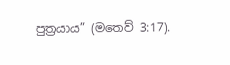පුත්‍රයාය” (මතෙව් 3:17).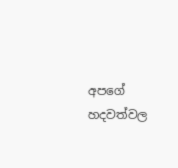අපගේ හදවත්වල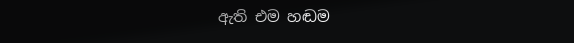ඇති එම හඬම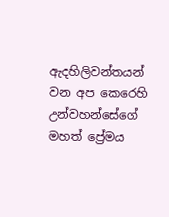ඇදහිලිවන්තයන් වන අප කෙරෙහි උන්වහන්සේගේ මහත් ප්‍රේමය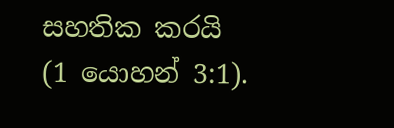සහතික කරයි (1 යොහන් 3:1).